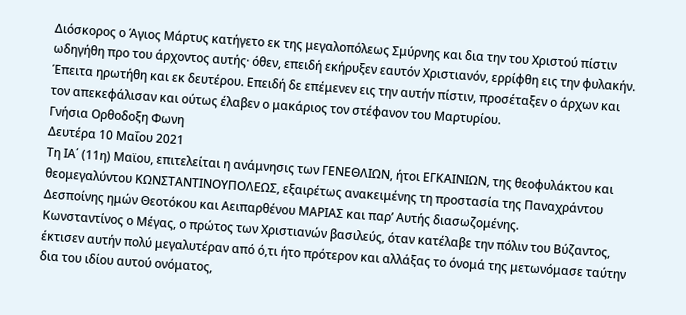Διόσκορος ο Άγιος Μάρτυς κατήγετο εκ της μεγαλοπόλεως Σμύρνης και δια την του Χριστού πίστιν ωδηγήθη προ του άρχοντος αυτής· όθεν, επειδή εκήρυξεν εαυτόν Χριστιανόν, ερρίφθη εις την φυλακήν. Έπειτα ηρωτήθη και εκ δευτέρου. Επειδή δε επέμενεν εις την αυτήν πίστιν, προσέταξεν ο άρχων και τον απεκεφάλισαν και ούτως έλαβεν ο μακάριος τον στέφανον του Μαρτυρίου.
Γνήσια Ορθοδοξη Φωνη
Δευτέρα 10 Μαΐου 2021
Τη ΙΑ΄ (11η) Μαϊου, επιτελείται η ανάμνησις των ΓΕΝΕΘΛΙΩΝ, ήτοι ΕΓΚΑΙΝΙΩΝ, της θεοφυλάκτου και θεομεγαλύντου ΚΩΝΣΤΑΝΤΙΝΟΥΠΟΛΕΩΣ, εξαιρέτως ανακειμένης τη προστασία της Παναχράντου Δεσποίνης ημών Θεοτόκου και Αειπαρθένου ΜΑΡΙΑΣ και παρ’ Αυτής διασωζομένης.
Κωνσταντίνος ο Μέγας, ο πρώτος των Χριστιανών βασιλεύς, όταν κατέλαβε την πόλιν του Βύζαντος, έκτισεν αυτήν πολύ μεγαλυτέραν από ό,τι ήτο πρότερον και αλλάξας το όνομά της μετωνόμασε ταύτην δια του ιδίου αυτού ονόματος,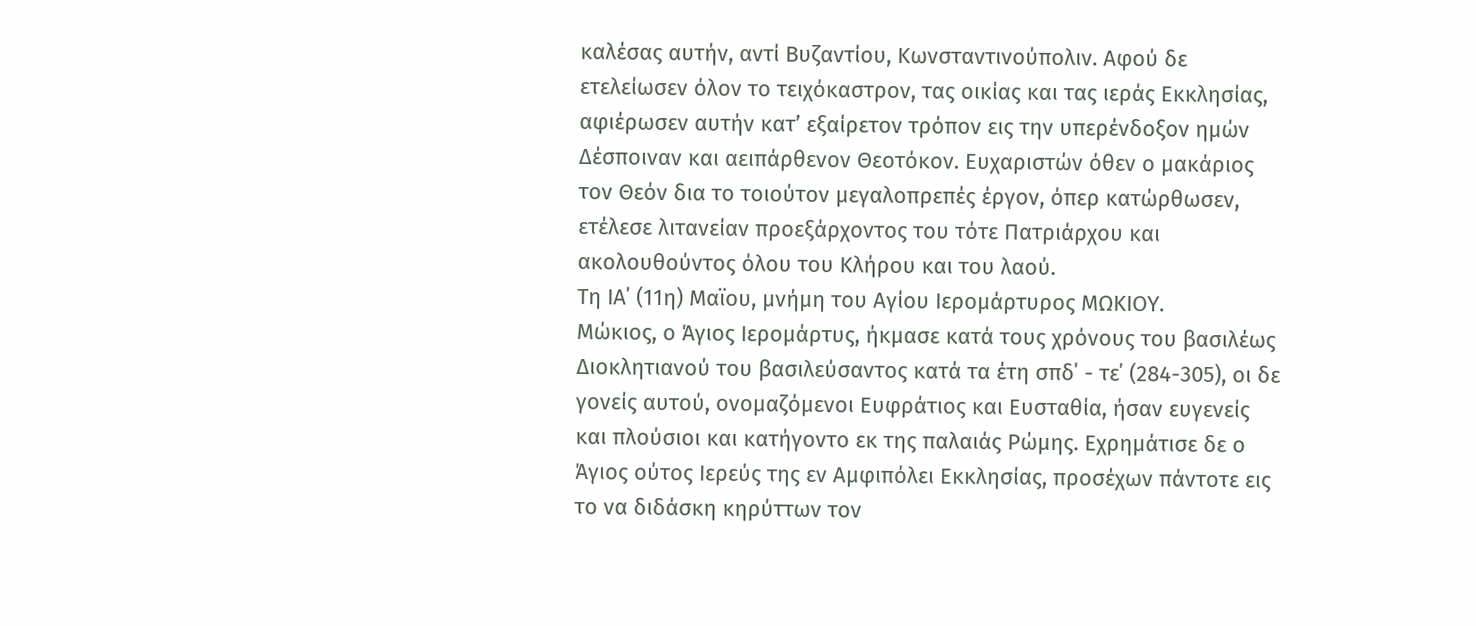καλέσας αυτήν, αντί Βυζαντίου, Κωνσταντινούπολιν. Αφού δε ετελείωσεν όλον το τειχόκαστρον, τας οικίας και τας ιεράς Εκκλησίας, αφιέρωσεν αυτήν κατ’ εξαίρετον τρόπον εις την υπερένδοξον ημών Δέσποιναν και αειπάρθενον Θεοτόκον. Ευχαριστών όθεν ο μακάριος τον Θεόν δια το τοιούτον μεγαλοπρεπές έργον, όπερ κατώρθωσεν, ετέλεσε λιτανείαν προεξάρχοντος του τότε Πατριάρχου και ακολουθούντος όλου του Κλήρου και του λαού.
Τη ΙΑ΄ (11η) Μαϊου, μνήμη του Αγίου Ιερομάρτυρος ΜΩΚΙΟΥ.
Μώκιος, ο Άγιος Ιερομάρτυς, ήκμασε κατά τους χρόνους του βασιλέως Διοκλητιανού του βασιλεύσαντος κατά τα έτη σπδ΄ - τε΄ (284-305), οι δε γονείς αυτού, ονομαζόμενοι Ευφράτιος και Ευσταθία, ήσαν ευγενείς και πλούσιοι και κατήγοντο εκ της παλαιάς Ρώμης. Εχρημάτισε δε ο Άγιος ούτος Ιερεύς της εν Αμφιπόλει Εκκλησίας, προσέχων πάντοτε εις το να διδάσκη κηρύττων τον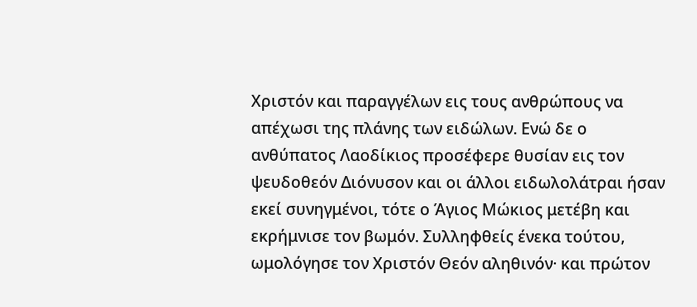Χριστόν και παραγγέλων εις τους ανθρώπους να απέχωσι της πλάνης των ειδώλων. Ενώ δε ο ανθύπατος Λαοδίκιος προσέφερε θυσίαν εις τον ψευδοθεόν Διόνυσον και οι άλλοι ειδωλολάτραι ήσαν εκεί συνηγμένοι, τότε ο Άγιος Μώκιος μετέβη και εκρήμνισε τον βωμόν. Συλληφθείς ένεκα τούτου, ωμολόγησε τον Χριστόν Θεόν αληθινόν· και πρώτον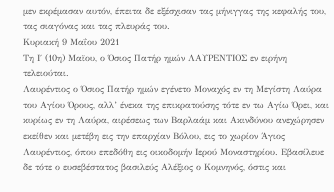μεν εκρέμασαν αυτόν, έπειτα δε εξέσχισαν τας μήνιγγας της κεφαλής του, τας σιαγόνας και τας πλευράς του.
Κυριακή 9 Μαΐου 2021
Τη Ι΄ (10η) Μαϊου, ο Όσιος Πατήρ ημών ΛΑΥΡΕΝΤΙΟΣ εν ειρήνη τελειούται.
Λαυρέντιος ο Όσιος Πατήρ ημών εγένετο Μοναχός εν τη Μεγίστη Λαύρα του Αγίου Όρους, αλλ’ ένεκα της επικρατούσης τότε εν τω Αγίω Όρει, και κυρίως εν τη Λαύρα, αιρέσεως των Βαρλαάμ και Ακινδύνου ανεχώρησεν εκείθεν και μετέβη εις την επαρχίαν Βόλου, εις το χωρίον Άγιος Λαυρέντιος, όπου επεδόθη εις οικοδομήν Ιερού Μοναστηρίου. Εβασίλευε δε τότε ο ευσεβέστατος βασιλεύς Αλέξιος ο Κομνηνός, όστις και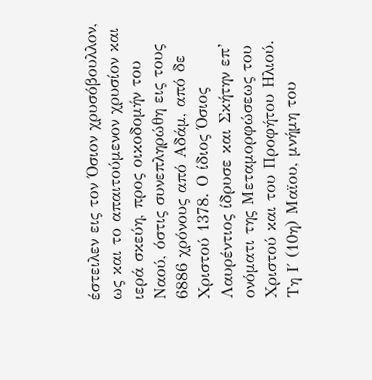έστειλεν εις τον Όσιον χρυσόβουλλον, ως και το απαιτούμενον χρυσίον και ιερά σκεύη, προς οικοδομήν του Ναού, όστις συνεπληρώθη εις τους 6886 χρόνους από Αδάμ, από δε Χριστού 1378. Ο ίδιος Όσιος Λαυρέντιος ίδρυσε και Σκήτην επ’ ονόματι της Μεταμορφώσεως του Χριστού και του Προφήτου Ηλιού.
Τη Ι΄ (10η) Μαϊου, μνήμη του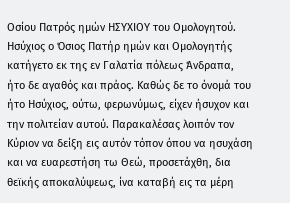Οσίου Πατρός ημών ΗΣΥΧΙΟΥ του Ομολογητού.
Ησύχιος ο Όσιος Πατήρ ημών και Ομολογητής κατήγετο εκ της εν Γαλατία πόλεως Άνδραπα, ήτο δε αγαθός και πράος. Καθώς δε το όνομά του ήτο Ησύχιος, ούτω, φερωνύμως, είχεν ήσυχον και την πολιτείαν αυτού. Παρακαλέσας λοιπόν τον Κύριον να δείξη εις αυτόν τόπον όπου να ησυχάση και να ευαρεστήση τω Θεώ, προσετάχθη, δια θεϊκής αποκαλύψεως, ίνα καταβή εις τα μέρη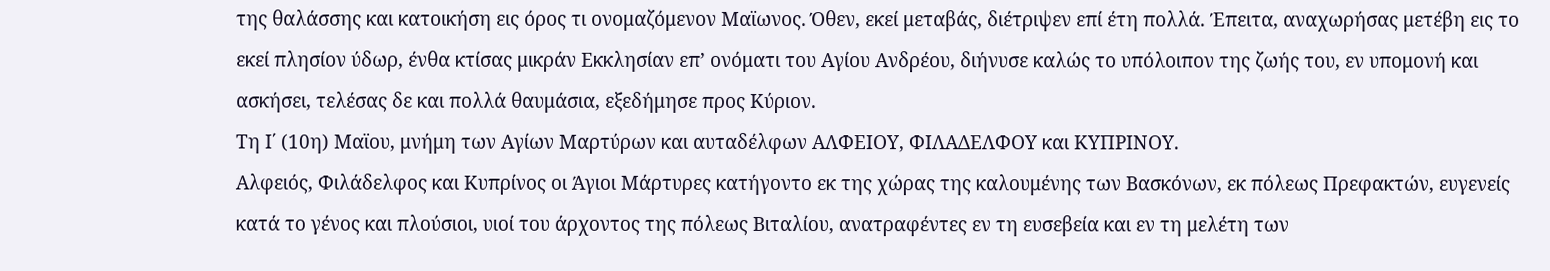της θαλάσσης και κατοικήση εις όρος τι ονομαζόμενον Μαϊωνος. Όθεν, εκεί μεταβάς, διέτριψεν επί έτη πολλά. Έπειτα, αναχωρήσας μετέβη εις το εκεί πλησίον ύδωρ, ένθα κτίσας μικράν Εκκλησίαν επ’ ονόματι του Αγίου Ανδρέου, διήνυσε καλώς το υπόλοιπον της ζωής του, εν υπομονή και ασκήσει, τελέσας δε και πολλά θαυμάσια, εξεδήμησε προς Κύριον.
Τη Ι΄ (10η) Μαϊου, μνήμη των Αγίων Μαρτύρων και αυταδέλφων ΑΛΦΕΙΟΥ, ΦΙΛΑΔΕΛΦΟΥ και ΚΥΠΡΙΝΟΥ.
Αλφειός, Φιλάδελφος και Κυπρίνος οι Άγιοι Μάρτυρες κατήγοντο εκ της χώρας της καλουμένης των Βασκόνων, εκ πόλεως Πρεφακτών, ευγενείς κατά το γένος και πλούσιοι, υιοί του άρχοντος της πόλεως Βιταλίου, ανατραφέντες εν τη ευσεβεία και εν τη μελέτη των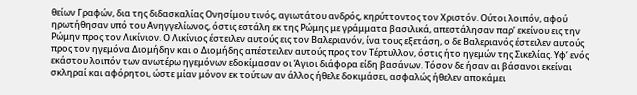θείων Γραφών, δια της διδασκαλίας Ονησίμου τινός, αγιωτάτου ανδρός, κηρύττοντος τον Χριστόν. Ούτοι λοιπόν, αφού ηρωτήθησαν υπό του Ανηγγελίωνος, όστις εστάλη εκ της Ρώμης με γράμματα βασιλικά, απεστάλησαν παρ’ εκείνου εις την Ρώμην προς τον Λικίνιον. Ο Λικίνιος έστειλεν αυτούς εις τον Βαλεριανόν, ίνα τους εξετάση, ο δε Βαλεριανός έστειλεν αυτούς προς τον ηγεμόνα Διομήδην και ο Διομήδης απέστειλεν αυτούς προς τον Τέρτυλλον, όστις ήτο ηγεμών της Σικελίας. Υφ’ ενός εκάστου λοιπόν των ανωτέρω ηγεμόνων εδοκίμασαν οι Άγιοι διάφορα είδη βασάνων. Τόσον δε ήσαν αι βάσανοι εκείναι σκληραί και αφόρητοι, ώστε μίαν μόνον εκ τούτων αν άλλος ήθελε δοκιμάσει, ασφαλώς ήθελεν αποκάμει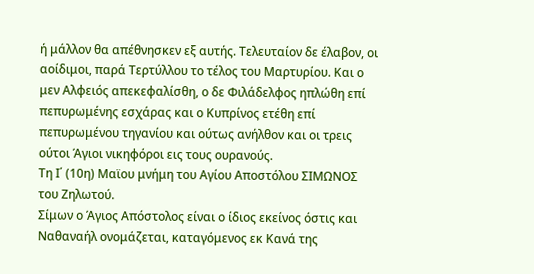ή μάλλον θα απέθνησκεν εξ αυτής. Τελευταίον δε έλαβον, οι αοίδιμοι, παρά Τερτύλλου το τέλος του Μαρτυρίου. Και ο μεν Αλφειός απεκεφαλίσθη, ο δε Φιλάδελφος ηπλώθη επί πεπυρωμένης εσχάρας και ο Κυπρίνος ετέθη επί πεπυρωμένου τηγανίου και ούτως ανήλθον και οι τρεις ούτοι Άγιοι νικηφόροι εις τους ουρανούς.
Τη Ι΄ (10η) Μαϊου μνήμη του Αγίου Αποστόλου ΣΙΜΩΝΟΣ του Ζηλωτού.
Σίμων ο Άγιος Απόστολος είναι ο ίδιος εκείνος όστις και Ναθαναήλ ονομάζεται, καταγόμενος εκ Κανά της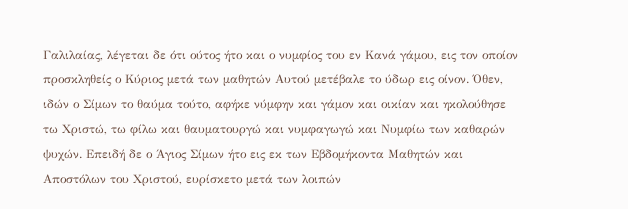Γαλιλαίας, λέγεται δε ότι ούτος ήτο και ο νυμφίος του εν Κανά γάμου, εις τον οποίον προσκληθείς ο Κύριος μετά των μαθητών Αυτού μετέβαλε το ύδωρ εις οίνον. Όθεν, ιδών ο Σίμων το θαύμα τούτο, αφήκε νύμφην και γάμον και οικίαν και ηκολούθησε τω Χριστώ, τω φίλω και θαυματουργώ και νυμφαγωγώ και Νυμφίω των καθαρών ψυχών. Επειδή δε ο Άγιος Σίμων ήτο εις εκ των Εβδομήκοντα Μαθητών και Αποστόλων του Χριστού, ευρίσκετο μετά των λοιπών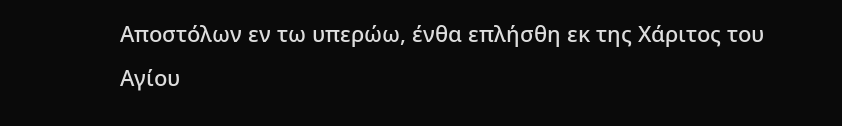Αποστόλων εν τω υπερώω, ένθα επλήσθη εκ της Χάριτος του Αγίου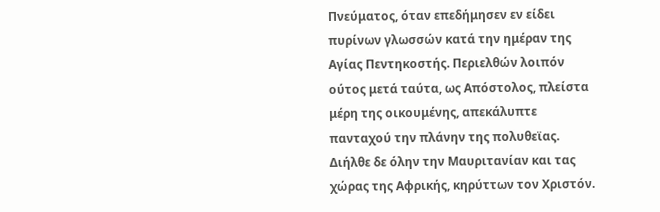Πνεύματος, όταν επεδήμησεν εν είδει πυρίνων γλωσσών κατά την ημέραν της Αγίας Πεντηκοστής. Περιελθών λοιπόν ούτος μετά ταύτα, ως Απόστολος, πλείστα μέρη της οικουμένης, απεκάλυπτε πανταχού την πλάνην της πολυθεϊας. Διήλθε δε όλην την Μαυριτανίαν και τας χώρας της Αφρικής, κηρύττων τον Χριστόν.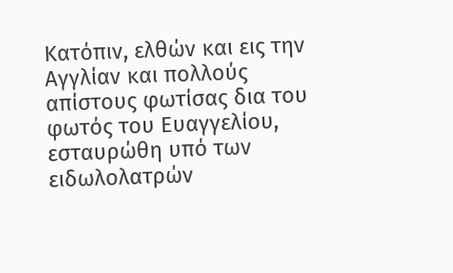Κατόπιν, ελθών και εις την Αγγλίαν και πολλούς απίστους φωτίσας δια του φωτός του Ευαγγελίου, εσταυρώθη υπό των ειδωλολατρών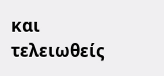και τελειωθείς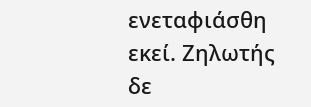ενεταφιάσθη εκεί. Ζηλωτής δε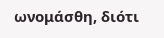ωνομάσθη, διότι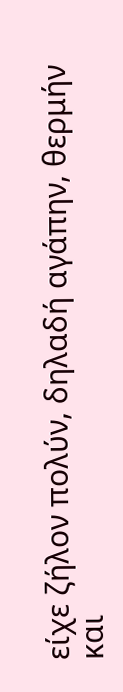είχε ζήλον πολύν, δηλαδή αγάπην, θερμήν και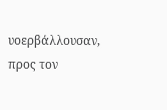υοερβάλλουσαν, προς τον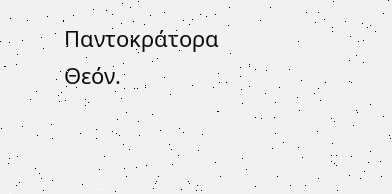Παντοκράτορα Θεόν.